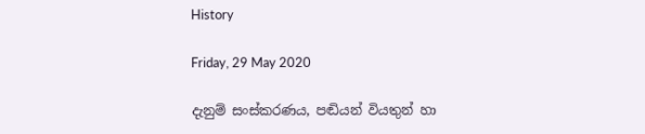History

Friday, 29 May 2020

දැනුම් සංස්කරණය, පඬියන් වියතුන් හා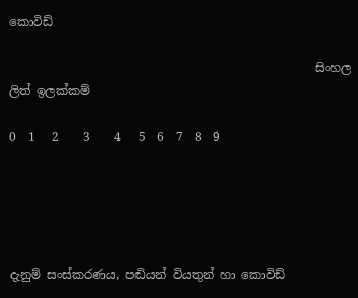කොවිඩ්

                                                   සිංහල ලිත් ඉලක්කම්

0  1   2    3    4   5  6  7  8  9





දැනුම් සංස්කරණය, පඬියන් වියතුන් හා කොවිඩ්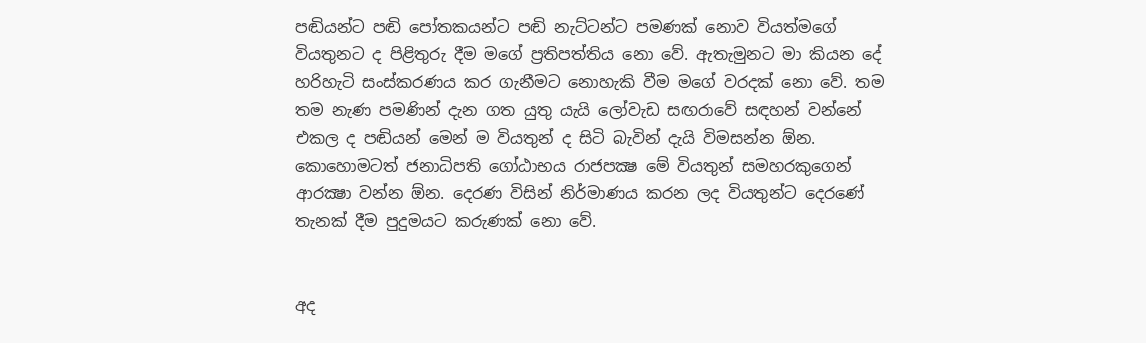පඬියන්ට පඬි පෝතකයන්ට පඬි නැට්ටන්ට පමණක් නොව වියත්මගේ වියතුනට ද පිළිතුරු දීම මගේ ප්‍රතිපත්තිය නො වේ. ඇතැමුනට මා කියන දේ හරිහැටි සංස්කරණය කර ගැනීමට නොහැකි වීම මගේ වරදක් නො වේ. තම තම නැණ පමණින් දැන ගත යුතු යැයි ලෝවැඩ සඟරාවේ සඳහන් වන්නේ එකල ද පඬියන් මෙන් ම වියතුන් ද සිටි බැවින් දැයි විමසන්න ඕන. කොහොමටත් ජනාධිපති ගෝඨාභය රාජපක්‍ෂ මේ වියතුන් සමහරකුගෙන් ආරක්‍ෂා වන්න ඕන. දෙරණ විසින් නිර්මාණය කරන ලද වියතුන්ට දෙරණේ තැනක් දීම පුදුමයට කරුණක් නො වේ.


අද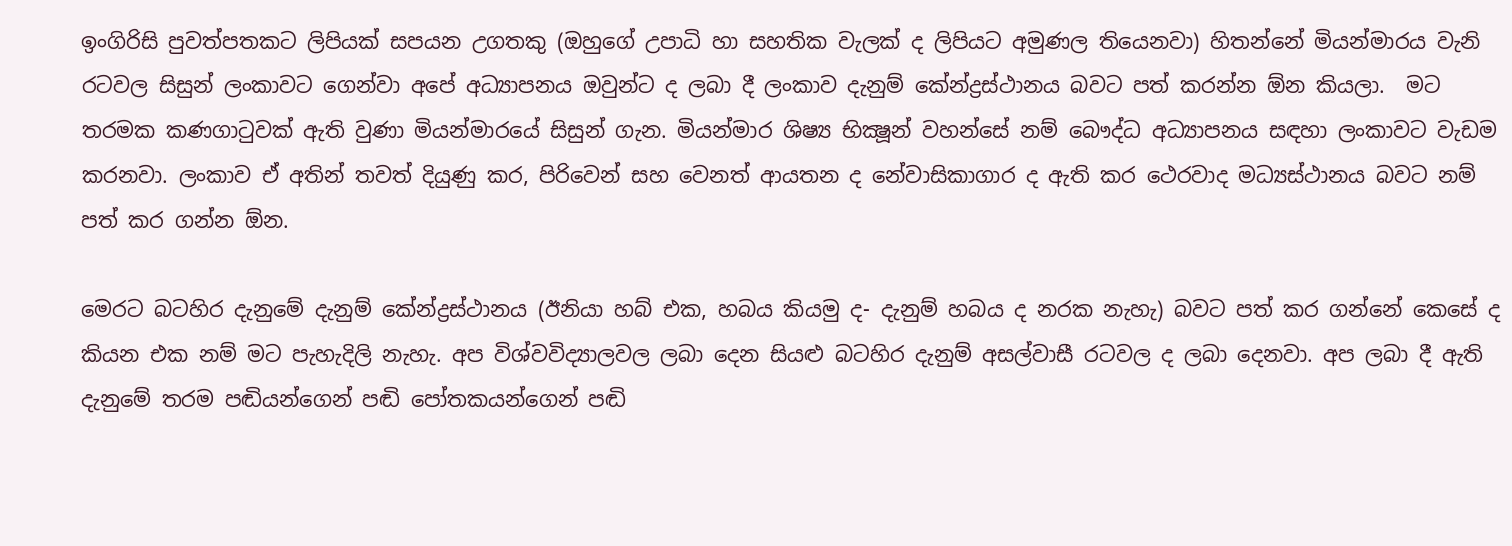ඉංගිරිසි පුවත්පතකට ලිපියක් සපයන උගතකු (ඔහුගේ උපාධි හා සහතික වැලක් ද ලිපියට අමුණල තියෙනවා) හිතන්නේ මියන්මාරය වැනි රටවල සිසුන් ලංකාවට ගෙන්වා අපේ අධ්‍යාපනය ඔවුන්ට ද ලබා දී ලංකාව දැනුම් කේන්ද්‍රස්ථානය බවට පත් කරන්න ඕන කියලා.  මට තරමක කණගාටුවක් ඇති වුණා මියන්මාරයේ සිසුන් ගැන. මියන්මාර ශිෂ්‍ය භික්‍ෂූන් වහන්සේ නම් බෞද්ධ අධ්‍යාපනය සඳහා ලංකාවට වැඩම කරනවා. ලංකාව ඒ අතින් තවත් දියුණු කර, පිරිවෙන් සහ වෙනත් ආයතන ද නේවාසිකාගාර ද ඇති කර ථෙරවාද මධ්‍යස්ථානය බවට නම් පත් කර ගන්න ඕන.

මෙරට බටහිර දැනුමේ දැනුම් කේන්ද්‍රස්ථානය (ඊනියා හබ් එක, හබය කියමු ද- දැනුම් හබය ද නරක නැහැ) බවට පත් කර ගන්නේ කෙසේ ද කියන එක නම් මට පැහැදිලි නැහැ. අප විශ්වවිද්‍යාලවල ලබා දෙන සියළු බටහිර දැනුම් අසල්වාසී රටවල ද ලබා දෙනවා. අප ලබා දී ඇති දැනුමේ තරම පඬියන්ගෙන් පඬි පෝතකයන්ගෙන් පඬි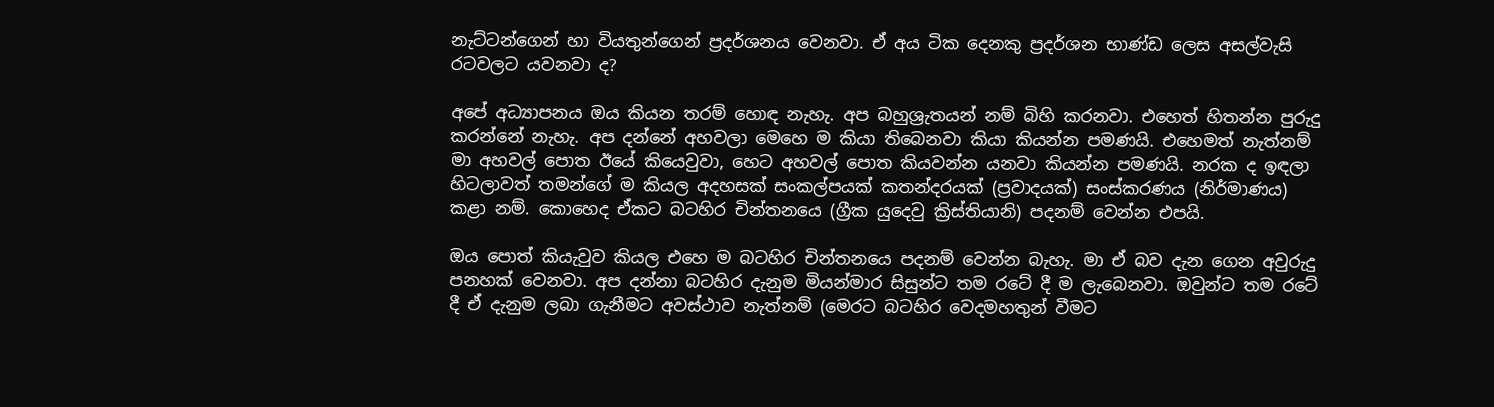නැට්ටන්ගෙන් හා වියතුන්ගෙන් ප්‍රදර්ශනය වෙනවා. ඒ අය ටික දෙනකු ප්‍රදර්ශන භාණ්ඩ ලෙස අසල්වැසි රටවලට යවනවා ද?

අපේ අධ්‍යාපනය ඔය කියන තරම් හොඳ නැහැ. අප බහුශ්‍රැතයන් නම් බිහි කරනවා. එහෙත් හිතන්න පුරුදු කරන්නේ නැහැ. අප දන්නේ අහවලා මෙහෙ ම කියා තිබෙනවා කියා කියන්න පමණයි. එහෙමත් නැත්නම් මා අහවල් පොත ඊයේ කියෙවුවා, හෙට අහවල් පොත කියවන්න යනවා කියන්න පමණයි. නරක ද ඉඳලා හිටලාවත් තමන්ගේ ම කියල අදහසක් සංකල්පයක් කතන්දරයක් (ප්‍රවාදයක්) සංස්කරණය (නිර්මාණය) කළා නම්. කොහෙද ඒකට බටහිර චින්තනයෙ (ග්‍රීක යුදෙවු ක්‍රිස්තියානි) පදනම් වෙන්න එපයි.

ඔය පොත් කියැවුව කියල එහෙ ම බටහිර චින්තනයෙ පදනම් වෙන්න බැහැ. මා ඒ බව දැන ගෙන අවුරුදු පනහක් වෙනවා. අප දන්නා බටහිර දැනුම මියන්මාර සිසුන්ට තම රටේ දී ම ලැබෙනවා. ඔවුන්ට තම රටේ දී ඒ දැනුම ලබා ගැනීමට අවස්ථාව නැත්නම් (මෙරට බටහිර වෙදමහතුන් වීමට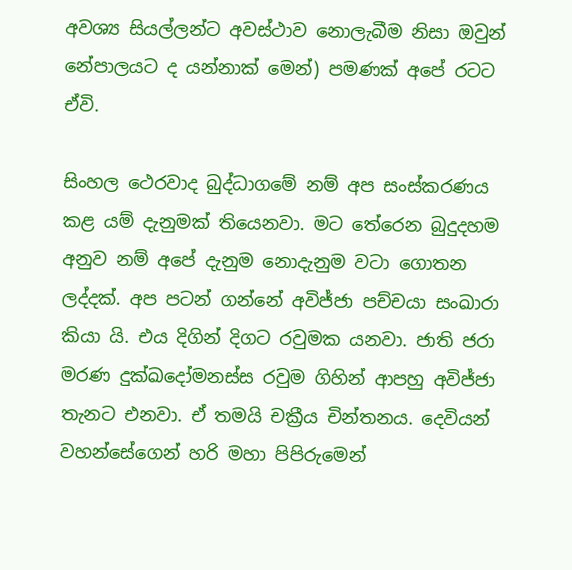අවශ්‍ය සියල්ලන්ට අවස්ථාව නොලැබීම නිසා ඔවුන් නේපාලයට ද යන්නාක් මෙන්) පමණක් අපේ රටට ඒවි.

සිංහල ථෙරවාද බුද්ධාගමේ නම් අප සංස්කරණය කළ යම් දැනුමක් තියෙනවා. මට තේරෙන බුදුදහම අනුව නම් අපේ දැනුම නොදැනුම වටා ගොතන ලද්දක්. අප පටන් ගන්නේ අවිජ්ජා පච්චයා සංඛාරා කියා යි. එය දිගින් දිගට රවුමක යනවා. ජාති ජරා මරණ දුක්ඛදෝමනස්ස රවුම ගිහින් ආපහු අවිජ්ජා තැනට එනවා. ඒ තමයි චක්‍රීය චින්තනය. දෙවියන් වහන්සේගෙන් හරි මහා පිපිරුමෙන්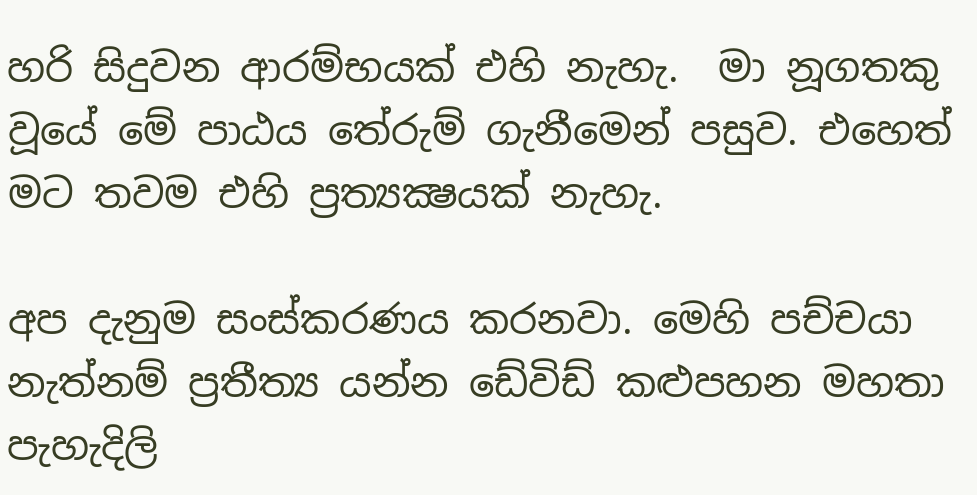හරි සිදුවන ආරම්භයක් එහි නැහැ.  මා නූගතකු වූයේ මේ පාඨය තේරුම් ගැනීමෙන් පසුව. එහෙත් මට තවම එහි ප්‍රත්‍යක්‍ෂයක් නැහැ.

අප දැනුම සංස්කරණය කරනවා. මෙහි පච්චයා නැත්නම් ප්‍රතීත්‍ය යන්න ඩේවිඩ් කළුපහන මහතා පැහැදිලි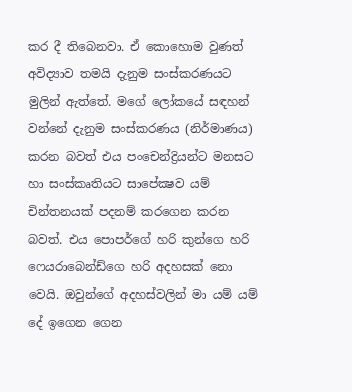කර දී තිබෙනවා. ඒ කොහොම වුණත් අවිද්‍යාව තමයි දැනුම සංස්කරණයට මුලින් ඇත්තේ. මගේ ලෝකයේ සඳහන් වන්නේ දැනුම සංස්කරණය (නිර්මාණය) කරන බවත් එය පංචෙන්ද්‍රියන්ට මනසට හා සංස්කෘතියට සාපේක්‍ෂව යම් චින්තනයක් පදනම් කරගෙන කරන බවත්. එය පොපර්ගේ හරි කුන්ගෙ හරි ෆෙයරාබෙන්ඩ්ගෙ හරි අදහසක් නො වෙයි. ඔවුන්ගේ අදහස්වලින් මා යම් යම් දේ ඉගෙන ගෙන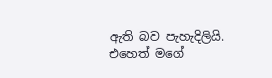ඇති බව පැහැදිලියි. එහෙත් මගේ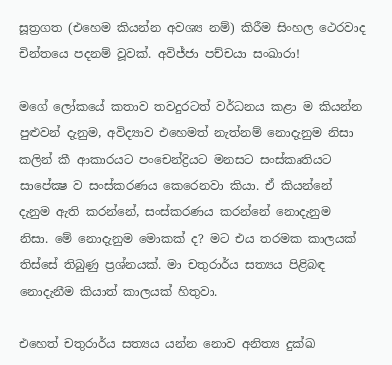සූත්‍රගත (එහෙම කියන්න අවශ්‍ය නම්) කිරීම සිංහල ථෙරවාද චින්තයෙ පදනම් වූවක්. අවිජ්ජා පච්චයා සංඛාරා!

මගේ ලෝකයේ කතාව තවදුරටත් වර්ධනය කළා ම කියන්න පුළුවන් දැනුම, අවිද්‍යාව එහෙමත් නැත්නම් නොදැනුම නිසා කලින් කී ආකාරයට පංචෙන්ද්‍රියට මනසට සංස්කෘතියට සාපේක්‍ෂ ව සංස්කරණය කෙරෙනවා කියා. ඒ කියන්නේ දැනුම ඇති කරන්නේ, සංස්කරණය කරන්නේ නොදැනුම නිසා. මේ නොදැනුම මොකක් ද? මට එය තරමක කාලයක් තිස්සේ තිබුණු ප්‍රශ්නයක්. මා චතුරාර්ය සත්‍යය පිළිබඳ නොදැනීම කියාත් කාලයක් හිතුවා.

එහෙත් චතුරාර්ය සත්‍යය යන්න නොව අනිත්‍ය දුක්ඛ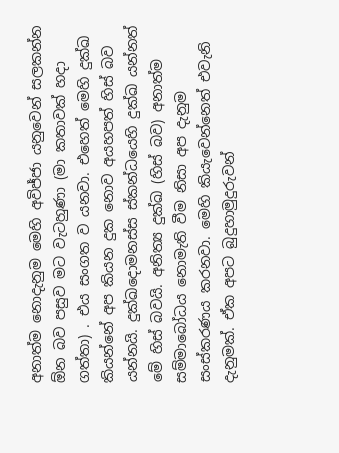අනාත්ම නොදැනුම මෙහි අවිජ්ජා යනුවෙන් සලකන්න ඕන බව පසුව මට වැටහුණා (මා කතාවක් හදා ගත්තා) . එය සංගත ව යනවා. එහෙත් මෙහි දුක්ඛ කියන්නේ අප කියන දුක නොව අයහපත් හිස් බව යන්නයි. දුක්ඛදොමනස්ස ස්කන්ධයෙහි දුක්ඛ යන්නත් මේ හිස් බවයි. අනිත්‍ය දුක්ඛ (හිස් බව) අනාත්ම සම්මාබෝධය නොමැති වීම නිසා අප දැනුම සංස්කරණය කරනවා. මෙහි කියැවෙන්නෙත් එවැනි දැනුමක්. ඒක අපට බුදුහාමුදුරුවන්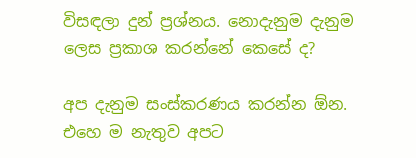විසඳලා දුන් ප්‍රශ්නය. නොදැනුම දැනුම ලෙස ප්‍රකාශ කරන්නේ කෙසේ ද?

අප දැනුම සංස්කරණය කරන්න ඕන. එහෙ ම නැතුව අපට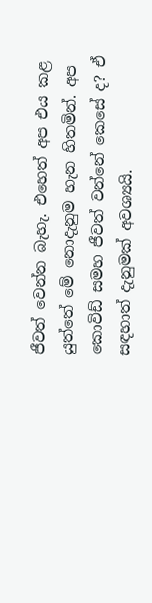ජීවත් වෙන්න බැහැ. එහෙත් අප එය කළ යුත්තේ මේ නොදැනුම හැන හිතමින්. අප කොවිඩ් සමහ ජීවත් වන්නේ කෙසේ ද? ඒ සඳහාත් දැනුමක් අවශ්‍යයි.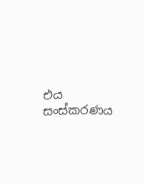එය සංස්කරණය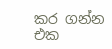කර ගන්න එක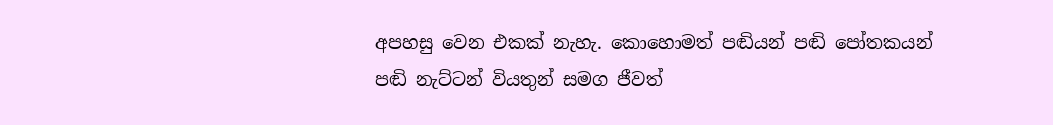අපහසු වෙන එකක් නැහැ. කොහොමත් පඬියන් පඬි පෝතකයන් පඬි නැට්ටන් වියතුන් සමග ජීවත්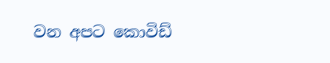වන අපට කොවිඩ්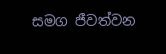සමග ජීවත්වන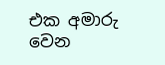එක අමාරු වෙන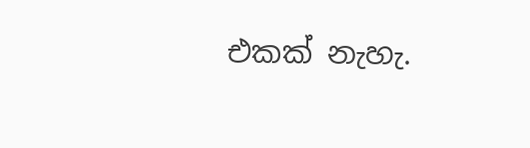එකක් නැහැ.